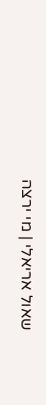שאול אריאלי | מי ירצה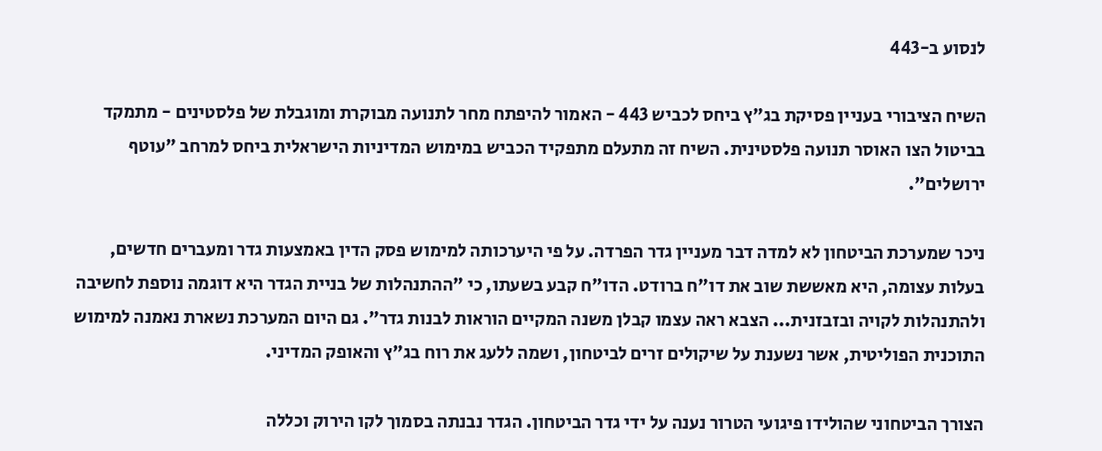לנסוע ב-443

השיח הציבורי בעניין פסיקת בג"ץ ביחס לכביש 443 - האמור להיפתח מחר לתנועה מבוקרת ומוגבלת של פלסטינים - מתמקד בביטול הצו האוסר תנועה פלסטינית. השיח זה מתעלם מתפקיד הכביש במימוש המדיניות הישראלית ביחס למרחב "עוטף ירושלים".

ניכר שמערכת הביטחון לא למדה דבר מעניין גדר הפרדה. על פי היערכותה למימוש פסק הדין באמצעות גדר ומעברים חדשים, בעלות עצומה, היא מאששת שוב את דו"ח ברודט. הדו"ח קבע בשעתו, כי "ההתנהלות של בניית הגדר היא דוגמה נוספת לחשיבה ולהתנהלות לקויה ובזבזנית... הצבא ראה עצמו קבלן משנה המקיים הוראות לבנות גדר". גם היום המערכת נשארת נאמנה למימוש התוכנית הפוליטית, אשר נשענת על שיקולים זרים לביטחון, ושמה ללעג את רוח בג"ץ והאופק המדיני.

הצורך הביטחוני שהולידו פיגועי הטרור נענה על ידי גדר הביטחון. הגדר נבנתה בסמוך לקו הירוק וכללה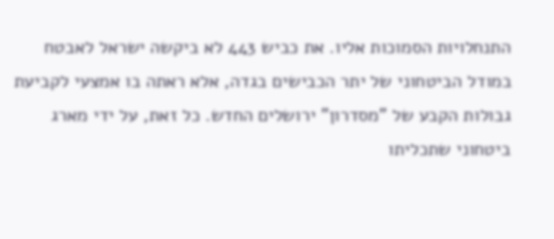התנחלויות הסמוכות אליו. את כביש 443 לא ביקשה ישראל לאבטח במודל הביטחוני של יתר הכבישים בגדה, אלא ראתה בו אמצעי לקביעת גבולות הקבע של "מסדרון" ירושלים החדש. כל זאת, על ידי מארג ביטחוני שתכליתו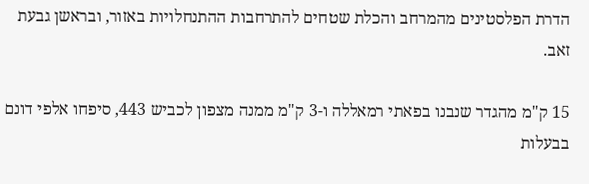הדרת הפלסטינים מהמרחב והכלת שטחים להתרחבות ההתנחלויות באזור, ובראשן גבעת זאב.

15 ק"מ מהגדר שנבנו בפאתי רמאללה ו-3 ק"מ ממנה מצפון לכביש 443, סיפחו אלפי דונם בבעלות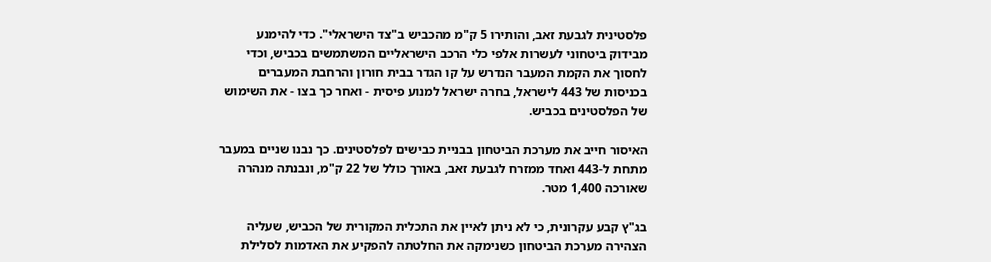פלסטינית לגבעת זאב, והותירו 5 ק"מ מהכביש ב"צד הישראלי". כדי להימנע מבידוק ביטחוני לעשרות אלפי כלי הרכב הישראליים המשתמשים בכביש, וכדי לחסוך את הקמת המעבר הנדרש על קו הגדר בבית חורון והרחבת המעברים בכניסות של 443 לישראל, בחרה ישראל למנוע פיסית - ואחר כך בצו - את השימוש של הפלסטינים בכביש.

האיסור חייב את מערכת הביטחון בבניית כבישים לפלסטינים. כך נבנו שניים במעבר מתחת ל-443 ואחד ממזרח לגבעת זאב, באורך כולל של 22 ק"מ, ונבנתה מנהרה שאורכה 1,400 מטר.

בג"ץ קבע עקרונית, כי לא ניתן לאיין את התכלית המקורית של הכביש, שעליה הצהירה מערכת הביטחון כשנימקה את החלטתה להפקיע את האדמות לסלילת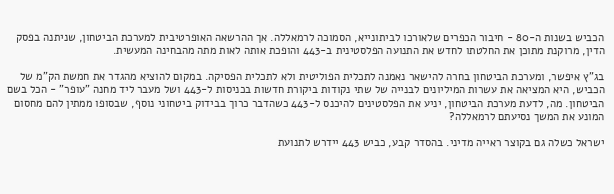הכביש בשנות ה-80 - חיבור הכפרים שלאורכו לביתונייא, הסמוכה לרמאללה. אך ההרשאה האופרטיבית למערכת הביטחון, שניתנה בפסק הדין, מרוקנת מתוכן את החלטתו לחדש את התנועה הפלסטינית ב-443 והופכת אותה לאות מתה מהבחינה המעשית.

בג"ץ איפשר, ומערכת הביטחון בחרה להישאר נאמנה לתכלית הפוליטית ולא לתכלית הפסיקה. במקום להוציא מהגדר את חמשת הק"מ של הכביש, היא המציאה את עשרות המיליונים לבנייה של שתי נקודות ביקורת חדשות בכניסות ל-443 ושל מעבר ליד מחנה "עופר" - הכל בשם הביטחון. מה, לדעת מערכת הביטחון, יניע את הפלסטינים להיכנס ל-443 כשהדבר כרוך בבידוק ביטחוני נוסף, שבסופו ממתין להם מחסום המונע את המשך נסיעתם לרמאללה?

ישראל כשלה גם בקוצר ראייה מדיני. בהסדר קבע, כביש 443 יידרש לתנועת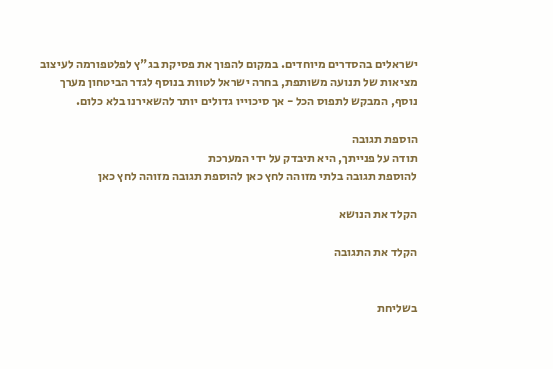ישראלים בהסדרים מיוחדים. במקום להפוך את פסיקת בג"ץ לפלטפורמה לעיצוב מציאות של תנועה משותפת, בחרה ישראל לטוות בנוסף לגדר הביטחון מערך נוסף, המבקש לתפוס הכל - אך סיכוייו גדולים יותר להשאירנו בלא כלום.

הוספת תגובה
תודה על פנייתך, היא תיבדק על ידי המערכת
להוספת תגובה בלתי מזוהה לחץ כאן להוספת תגובה מזוהה לחץ כאן

הקלד את הנושא

הקלד את התגובה


בשליחת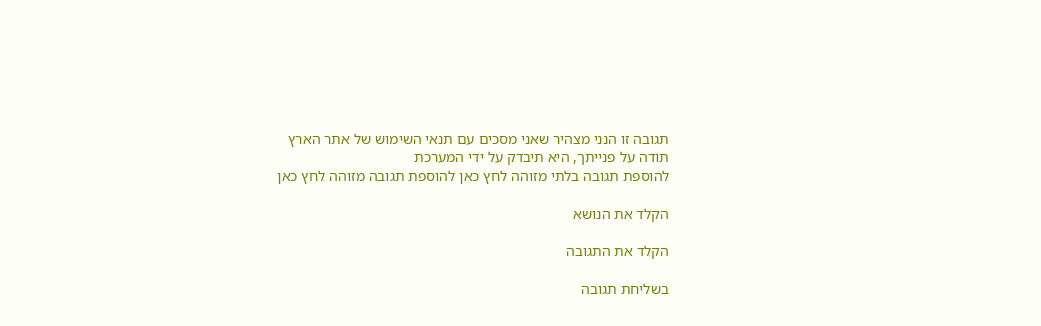תגובה זו הנני מצהיר שאני מסכים עם תנאי השימוש של אתר הארץ
תודה על פנייתך, היא תיבדק על ידי המערכת
להוספת תגובה בלתי מזוהה לחץ כאן להוספת תגובה מזוהה לחץ כאן

הקלד את הנושא

הקלד את התגובה

בשליחת תגובה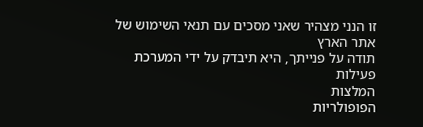זו הנני מצהיר שאני מסכים עם תנאי השימוש של אתר הארץ
תודה על פנייתך, היא תיבדק על ידי המערכת
פעילות
המלצות
הפופולריות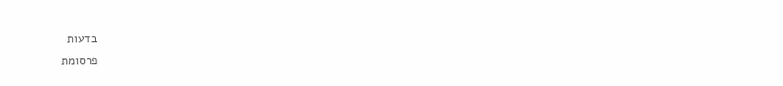בדעות
פרסומת